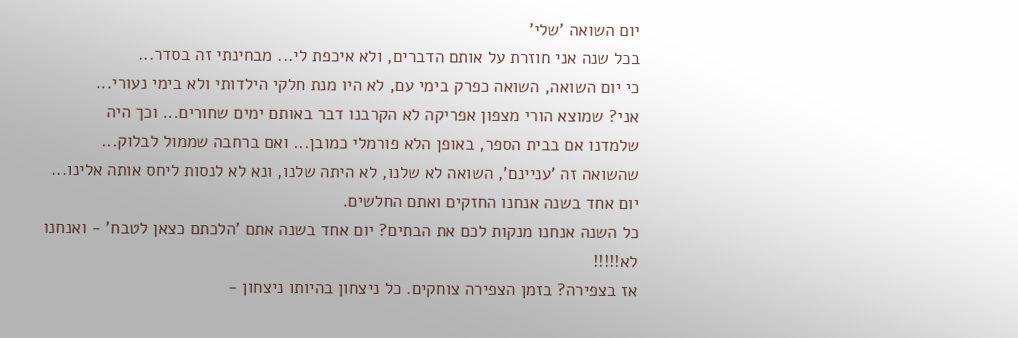יום השואה 'שלי'
בכל שנה אני חוזרת על אותם הדברים, ולא איכפת לי... מבחינתי זה בסדר...
כי יום השואה, השואה כפרק בימי עם, לא היו מנת חלקי הילדותי ולא בימי נעורי...
אני? שמוצא הורי מצפון אפריקה לא הקרבנו דבר באותם ימים שחורים... וכך היה
שלמדנו אם בבית הספר, באופן הלא פורמלי כמובן... ואם ברחבה שממול לבלוק...
שהשואה זה 'עניינם', השואה לא שלנו, לא היתה שלנו, ונא לא לנסות ליחס אותה אלינו...
יום אחד בשנה אנחנו החזקים ואתם החלשים.
כל השנה אנחנו מנקות לכם את הבתים? יום אחד בשנה אתם 'הלכתם כצאן לטבח' - ואנחנו
לא!!!!!
אז בצפירה? בזמן הצפירה צוחקים. כל ניצחון בהיותו ניצחון -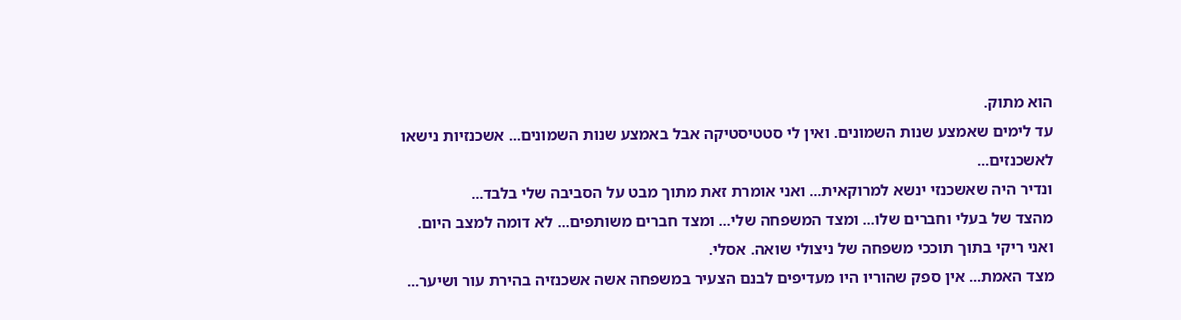הוא מתוק.
עד לימים שאמצע שנות השמונים. ואין לי סטטיסטיקה אבל באמצע שנות השמונים... אשכנזיות נישאו לאשכנזים...
ונדיר היה שאשכנזי ינשא למרוקאית... ואני אומרת זאת מתוך מבט על הסביבה שלי בלבד...
מהצד של בעלי וחברים שלו... ומצד המשפחה שלי... ומצד חברים משותפים... לא דומה למצב היום.
ואני ריקי בתוך תוככי משפחה של ניצולי שואה. אסלי.
מצד האמת... אין ספק שהוריו היו מעדיפים לבנם הצעיר במשפחה אשה אשכנזיה בהירת עור ושיער...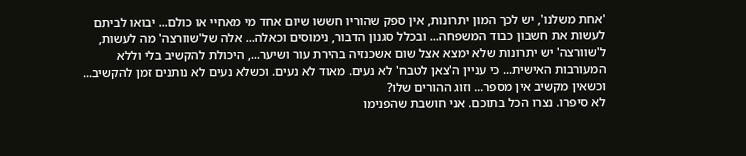'אחת משלנו', יש לכך המון יתרונות, אין ספק שהוריו חששו שיום אחד מי מאחיי או כולם... יבואו לביתם לעשות את חשבון כבוד המשפחה... ובכלל סגנון הדבור, נימוסים וכאלה... אלה של'שוורצה' מה לעשות, ל'שוורצה' יש יתרונות שלא ימצא אצל שום אשכנזיה בהירת עור ושיער..., היכולת להקשיב בלי וללא המעורבות האישית... כי עניין ה'צאן לטבח' לא נעים. מאוד לא נעים. וכשלא נעים לא נותנים זמן להקשיב... וכשאין מקשיב אין מספר... וזוג ההורים שלו?
לא סיפרו. נצרו הכל בתוכם. אני חושבת שהפנימו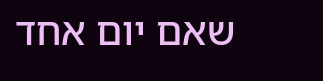שאם יום אחד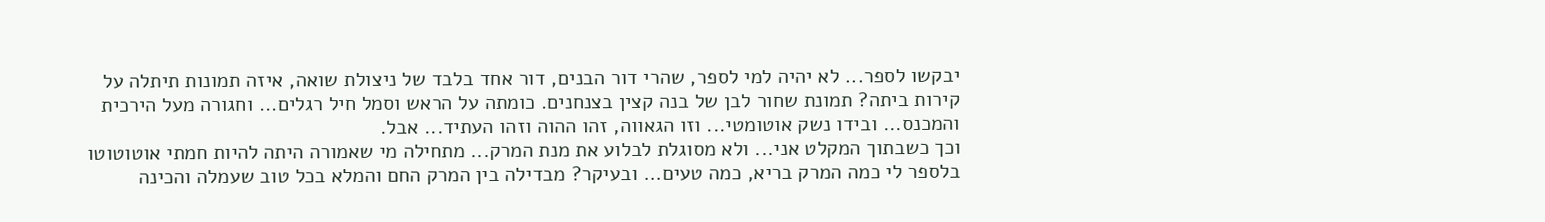יבקשו לספר... לא יהיה למי לספר, שהרי דור הבנים, דור אחד בלבד של ניצולת שואה, איזה תמונות תיתלה על קירות ביתה? תמונת שחור לבן של בנה קצין בצנחנים. כומתה על הראש וסמל חיל רגלים... וחגורה מעל הירכית והמכנס... ובידו נשק אוטומטי... וזו הגאווה, זהו ההוה וזהו העתיד... אבל.
וכך כשבתוך המקלט אני... ולא מסוגלת לבלוע את מנת המרק... מתחילה מי שאמורה היתה להיות חמתי אוטוטוטו
בלספר לי כמה המרק בריא, כמה טעים... ובעיקר? מבדילה בין המרק החם והמלא בכל טוב שעמלה והכינה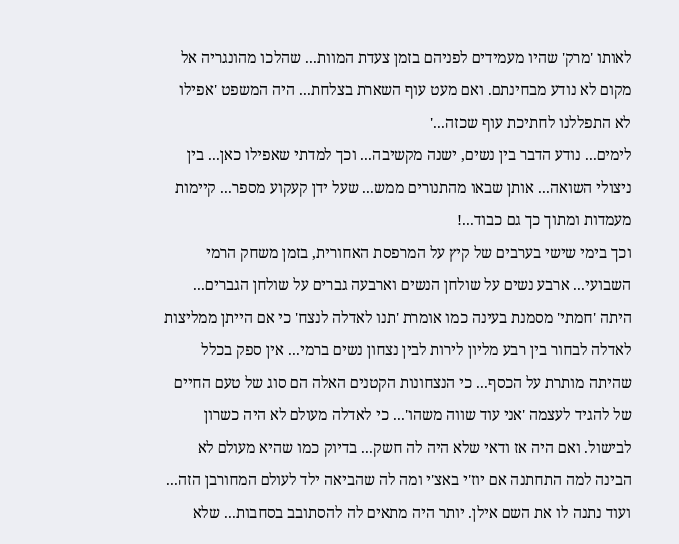לאותו 'מרק' שהיו מעמידים לפניהם בזמן צעדת המוות... שהלכו מהונגריה אל מקום לא נודע מבחינתם. ואם מעט עוף השארת בצלחת... היה המשפט 'אפילו לא התפללנו לחתיכת עוף שכזה...'
לימים... נודע הדבר בין נשים, ישנה מקשיבה... וכך למדתי שאפילו כאן... בין ניצולי השואה... אותן שבאו מהתנורים ממש... שעל ידן קעקוע מספר... קיימות מעמדות ומתוך כך גם כבוד...!
וכך בימי שישי בערבים של קיץ על המרפסת האחורית, בזמן משחק הרמי השבועי... ארבע נשים על שולחן הנשים וארבעה גברים על שולחן הגברים... היתה 'חמתי' מסמנת בעינה כמו אומרת 'תנו לאדלה לנצח' כי אם הייתן ממליצות לאדלה לבחור בין רבע מליון לירות לבין נצחון נשים ברמי... אין ספק בכלל שהיתה מותרת על הכסף... כי הנצחונות הקטנים האלה הם סוג של טעם החיים של להגיד לעצמה 'אני עוד שווה משהו'... כי לאדלה מעולם לא היה כשרון לבישול. ואם היה אז ודאי שלא היה לה חשק... בדיוק כמו שהיא מעולם לא הבינה למה התחתנה אם יוז'י באצ'י ומה לה שהביאה ילד לעולם המחורבן הזה... ועוד נתנה לו את השם אילן. יותר היה מתאים לה להסתובב בסחבות... שלא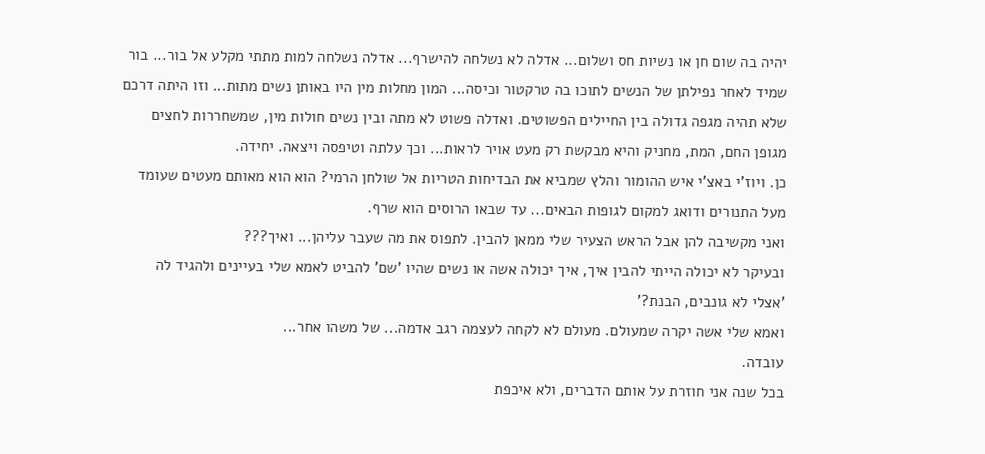יהיה בה שום חן או נשיות חס ושלום... אדלה לא נשלחה להישרף... אדלה נשלחה למות מתתי מקלע אל בור... בור שמיד לאחר נפילתן של הנשים לתוכו בה טרקטור וכיסה... המון מחלות מין היו באותן נשים מתות... וזו היתה דרכם שלא תהיה מגפה גדולה בין החיילים הפשוטים. ואדלה פשוט לא מתה ובין נשים חולות מין, שמשחררות לחצים מגופן החם, המת, מחניק והיא מבקשת רק מעט אויר לראות... וכך עלתה וטיפסה ויצאה. יחידה.
כן. ויוז'י באצ'י איש ההומור והלץ שמביא את הבדיחות הטריות אל שולחן הרמי? הוא הוא מאותם מעטים שעומד מעל התנורים ודואג למקום לגופות הבאים... עד שבאו הרוסים הוא שרף.
ואני מקשיבה להן אבל הראש הצעיר שלי ממאן להבין. לתפוס את מה שעבר עליהן... ואיך???
ובעיקר לא יכולה הייתי להבין איך, איך יכולה אשה או נשים שהיו 'שם' להביט לאמא שלי בעיינים ולהגיד לה
'אצלי לא גונבים, הבנת?'
ואמא שלי אשה יקרה שמעולם. מעולם לא לקחה לעצמה רגב אדמה... של משהו אחר...
עובדה.
בכל שנה אני חוזרת על אותם הדברים, ולא איכפת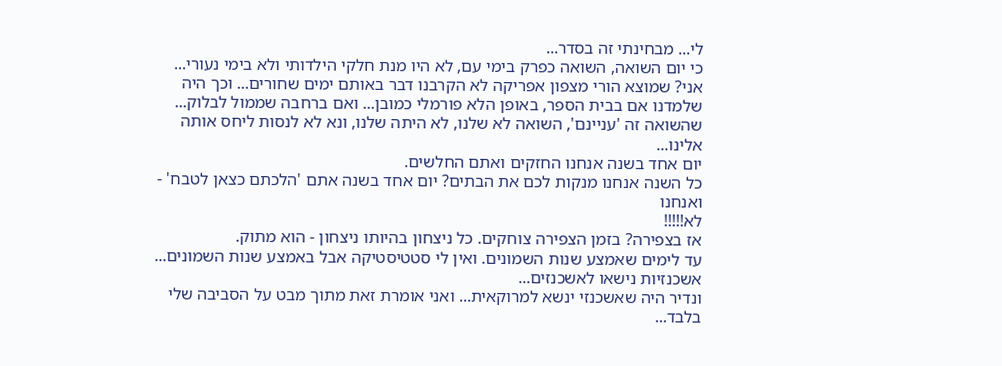לי... מבחינתי זה בסדר...
כי יום השואה, השואה כפרק בימי עם, לא היו מנת חלקי הילדותי ולא בימי נעורי...
אני? שמוצא הורי מצפון אפריקה לא הקרבנו דבר באותם ימים שחורים... וכך היה
שלמדנו אם בבית הספר, באופן הלא פורמלי כמובן... ואם ברחבה שממול לבלוק...
שהשואה זה 'עניינם', השואה לא שלנו, לא היתה שלנו, ונא לא לנסות ליחס אותה אלינו...
יום אחד בשנה אנחנו החזקים ואתם החלשים.
כל השנה אנחנו מנקות לכם את הבתים? יום אחד בשנה אתם 'הלכתם כצאן לטבח' - ואנחנו
לא!!!!!
אז בצפירה? בזמן הצפירה צוחקים. כל ניצחון בהיותו ניצחון - הוא מתוק.
עד לימים שאמצע שנות השמונים. ואין לי סטטיסטיקה אבל באמצע שנות השמונים... אשכנזיות נישאו לאשכנזים...
ונדיר היה שאשכנזי ינשא למרוקאית... ואני אומרת זאת מתוך מבט על הסביבה שלי בלבד...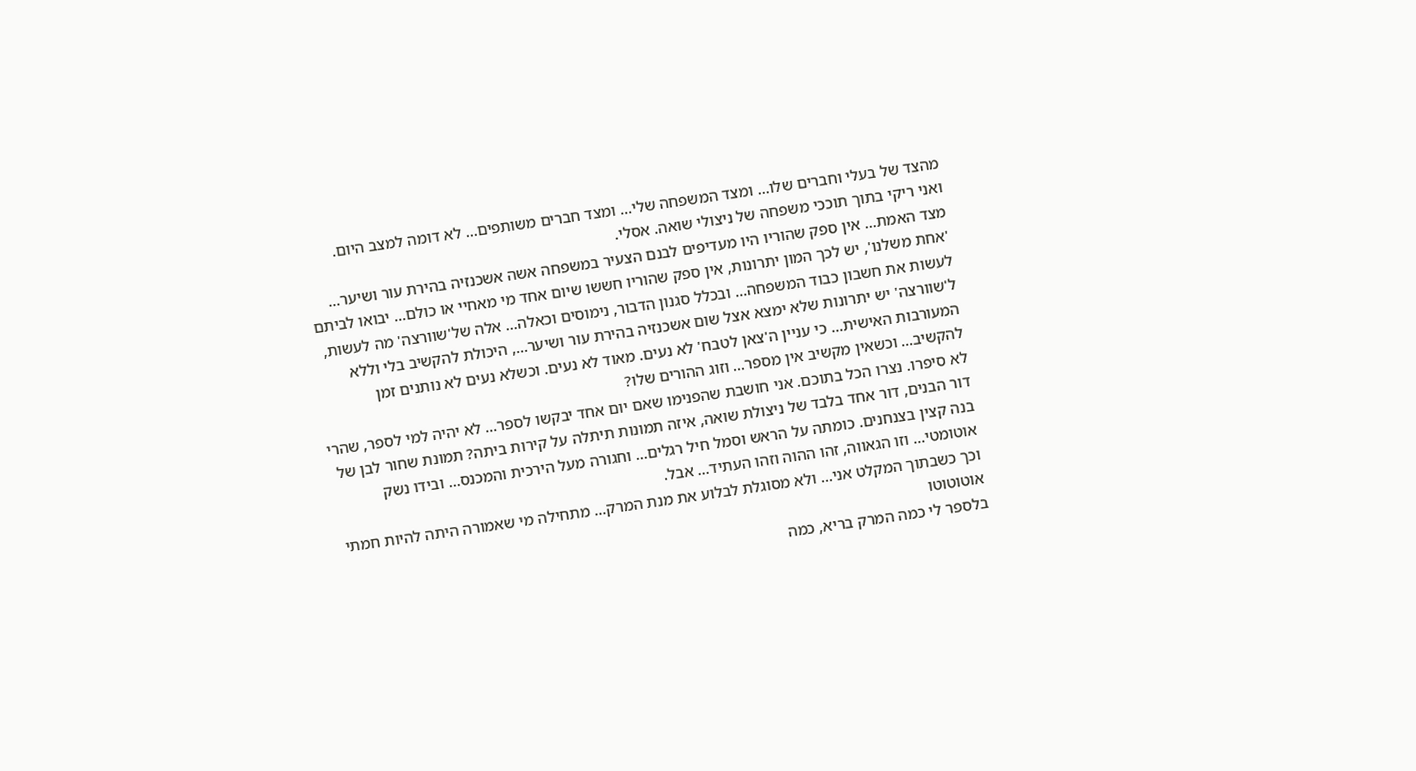מהצד של בעלי וחברים שלו... ומצד המשפחה שלי... ומצד חברים משותפים... לא דומה למצב היום.
ואני ריקי בתוך תוככי משפחה של ניצולי שואה. אסלי.
מצד האמת... אין ספק שהוריו היו מעדיפים לבנם הצעיר במשפחה אשה אשכנזיה בהירת עור ושיער...
'אחת משלנו', יש לכך המון יתרונות, אין ספק שהוריו חששו שיום אחד מי מאחיי או כולם... יבואו לביתם לעשות את חשבון כבוד המשפחה... ובכלל סגנון הדבור, נימוסים וכאלה... אלה של'שוורצה' מה לעשות, ל'שוורצה' יש יתרונות שלא ימצא אצל שום אשכנזיה בהירת עור ושיער..., היכולת להקשיב בלי וללא המעורבות האישית... כי עניין ה'צאן לטבח' לא נעים. מאוד לא נעים. וכשלא נעים לא נותנים זמן להקשיב... וכשאין מקשיב אין מספר... וזוג ההורים שלו?
לא סיפרו. נצרו הכל בתוכם. אני חושבת שהפנימו שאם יום אחד יבקשו לספר... לא יהיה למי לספר, שהרי דור הבנים, דור אחד בלבד של ניצולת שואה, איזה תמונות תיתלה על קירות ביתה? תמונת שחור לבן של בנה קצין בצנחנים. כומתה על הראש וסמל חיל רגלים... וחגורה מעל הירכית והמכנס... ובידו נשק אוטומטי... וזו הגאווה, זהו ההוה וזהו העתיד... אבל.
וכך כשבתוך המקלט אני... ולא מסוגלת לבלוע את מנת המרק... מתחילה מי שאמורה היתה להיות חמתי אוטוטוטו
בלספר לי כמה המרק בריא, כמה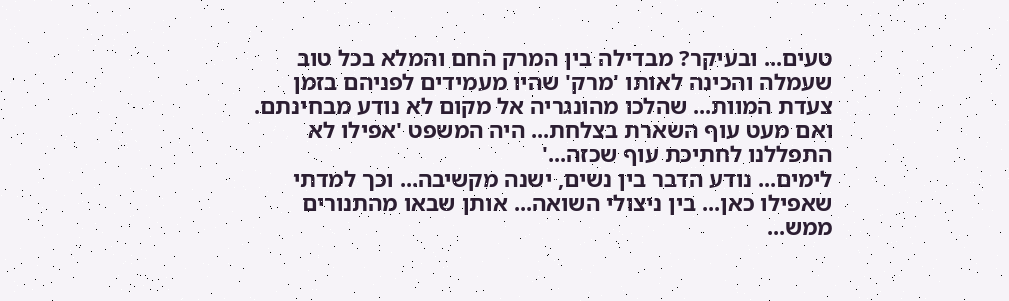טעים... ובעיקר? מבדילה בין המרק החם והמלא בכל טוב שעמלה והכינה לאותו 'מרק' שהיו מעמידים לפניהם בזמן צעדת המוות... שהלכו מהונגריה אל מקום לא נודע מבחינתם. ואם מעט עוף השארת בצלחת... היה המשפט 'אפילו לא התפללנו לחתיכת עוף שכזה...'
לימים... נודע הדבר בין נשים, ישנה מקשיבה... וכך למדתי שאפילו כאן... בין ניצולי השואה... אותן שבאו מהתנורים ממש...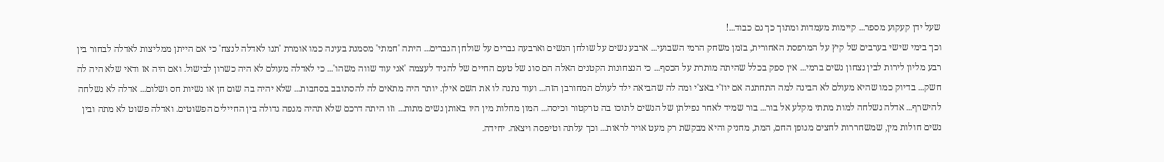שעל ידן קעקוע מספר... קיימות מעמדות ומתוך כך גם כבוד...!
וכך בימי שישי בערבים של קיץ על המרפסת האחורית, בזמן משחק הרמי השבועי... ארבע נשים על שולחן הנשים וארבעה גברים על שולחן הגברים... היתה 'חמתי' מסמנת בעינה כמו אומרת 'תנו לאדלה לנצח' כי אם הייתן ממליצות לאדלה לבחור בין רבע מליון לירות לבין נצחון נשים ברמי... אין ספק בכלל שהיתה מותרת על הכסף... כי הנצחונות הקטנים האלה הם סוג של טעם החיים של להגיד לעצמה 'אני עוד שווה משהו'... כי לאדלה מעולם לא היה כשרון לבישול. ואם היה אז ודאי שלא היה לה חשק... בדיוק כמו שהיא מעולם לא הבינה למה התחתנה אם יוז'י באצ'י ומה לה שהביאה ילד לעולם המחורבן הזה... ועוד נתנה לו את השם אילן. יותר היה מתאים לה להסתובב בסחבות... שלא יהיה בה שום חן או נשיות חס ושלום... אדלה לא נשלחה להישרף... אדלה נשלחה למות מתתי מקלע אל בור... בור שמיד לאחר נפילתן של הנשים לתוכו בה טרקטור וכיסה... המון מחלות מין היו באותן נשים מתות... וזו היתה דרכם שלא תהיה מגפה גדולה בין החיילים הפשוטים. ואדלה פשוט לא מתה ובין נשים חולות מין, שמשחררות לחצים מגופן החם, המת, מחניק והיא מבקשת רק מעט אויר לראות... וכך עלתה וטיפסה ויצאה. יחידה.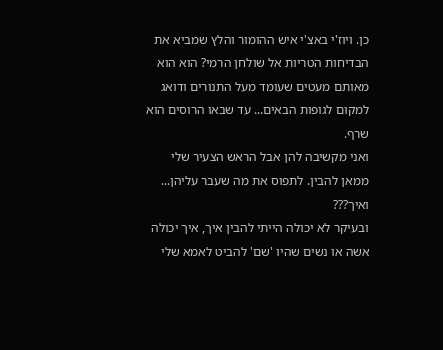כן. ויוז'י באצ'י איש ההומור והלץ שמביא את הבדיחות הטריות אל שולחן הרמי? הוא הוא מאותם מעטים שעומד מעל התנורים ודואג למקום לגופות הבאים... עד שבאו הרוסים הוא שרף.
ואני מקשיבה להן אבל הראש הצעיר שלי ממאן להבין. לתפוס את מה שעבר עליהן... ואיך???
ובעיקר לא יכולה הייתי להבין איך, איך יכולה אשה או נשים שהיו 'שם' להביט לאמא שלי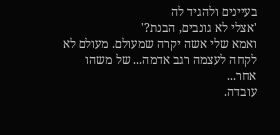בעיינים ולהגיד לה
'אצלי לא גונבים, הבנת?'
ואמא שלי אשה יקרה שמעולם. מעולם לא לקחה לעצמה רגב אדמה... של משהו אחר...
עובדה.